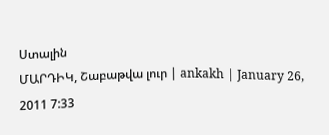Ստալին
ՄԱՐԴԻԿ, Շաբաթվա լուր | ankakh | January 26, 2011 7:33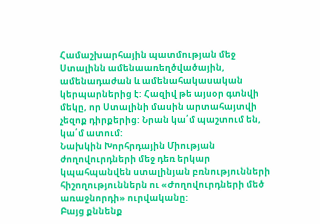Համաշխարհային պատմության մեջ Ստալինն ամենաառեղծվածային, ամենադաժան և ամենահակասական կերպարներից է: Հազիվ թե այսօր գտնվի մեկը, որ Ստալինի մասին արտահայտվի չեզոք դիրքերից: Նրան կա՛մ պաշտում են, կա՛մ ատում:
Նախկին Խորհրդային Միության ժողովուրդների մեջ դեռ երկար կպահպանվեն ստալինյան բռնությունների հիշողություններն ու «Ժողովուրդների մեծ առաջնորդի» ուրվականը:
Բայց քննենք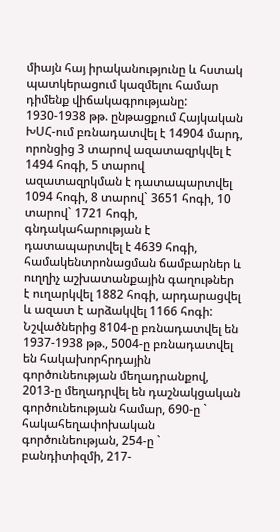միայն հայ իրականությունը և հստակ պատկերացում կազմելու համար դիմենք վիճակագրությանը:
1930-1938 թթ. ընթացքում Հայկական ԽՍՀ-ում բռնադատվել է 14904 մարդ, որոնցից 3 տարով ազատազրկվել է 1494 հոգի, 5 տարով ազատազրկման է դատապարտվել 1094 հոգի, 8 տարով` 3651 հոգի, 10 տարով` 1721 հոգի, գնդակահարության է դատապարտվել է 4639 հոգի, համակենտրոնացման ճամբարներ և ուղղիչ աշխատանքային գաղութներ է ուղարկվել 1882 հոգի, արդարացվել և ազատ է արձակվել 1166 հոգի: Նշվածներից 8104-ը բռնադատվել են 1937-1938 թթ., 5004-ը բռնադատվել են հակախորհրդային գործունեության մեղադրանքով, 2013-ը մեղադրվել են դաշնակցական գործունեության համար, 690-ը ` հակահեղափոխական գործունեության, 254-ը ` բանդիտիզմի, 217-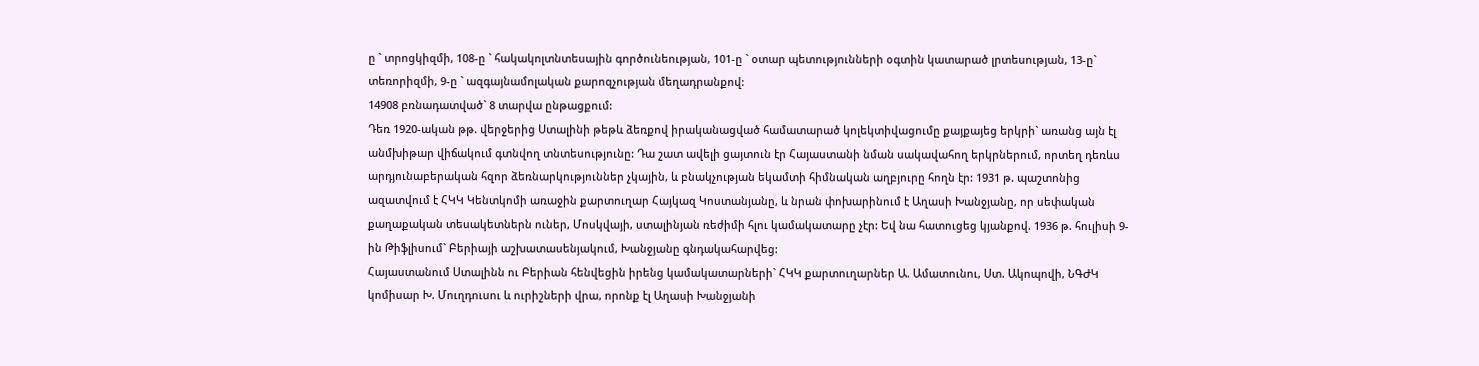ը ` տրոցկիզմի, 108-ը ` հակակոլտնտեսային գործունեության, 101-ը ` օտար պետությունների օգտին կատարած լրտեսության, 13-ը` տեռորիզմի, 9-ը ` ազգայնամոլական քարոզչության մեղադրանքով:
14908 բռնադատված` 8 տարվա ընթացքում:
Դեռ 1920-ական թթ. վերջերից Ստալինի թեթև ձեռքով իրականացված համատարած կոլեկտիվացումը քայքայեց երկրի` առանց այն էլ անմխիթար վիճակում գտնվող տնտեսությունը: Դա շատ ավելի ցայտուն էր Հայաստանի նման սակավահող երկրներում, որտեղ դեռևս արդյունաբերական հզոր ձեռնարկություններ չկային, և բնակչության եկամտի հիմնական աղբյուրը հողն էր: 1931 թ. պաշտոնից ազատվում է ՀԿԿ Կենտկոմի առաջին քարտուղար Հայկազ Կոստանյանը, և նրան փոխարինում է Աղասի Խանջյանը, որ սեփական քաղաքական տեսակետներն ուներ, Մոսկվայի, ստալինյան ռեժիմի հլու կամակատարը չէր: Եվ նա հատուցեց կյանքով. 1936 թ. հուլիսի 9-ին Թիֆլիսում` Բերիայի աշխատասենյակում, Խանջյանը գնդակահարվեց:
Հայաստանում Ստալինն ու Բերիան հենվեցին իրենց կամակատարների` ՀԿԿ քարտուղարներ Ա. Ամատունու, Ստ. Ակոպովի, ՆԳԺԿ կոմիսար Խ. Մուղդուսու և ուրիշների վրա, որոնք էլ Աղասի Խանջյանի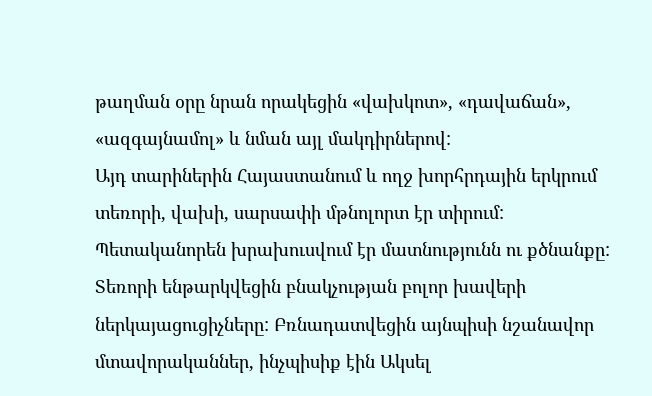թաղման օրը նրան որակեցին «վախկոտ», «դավաճան», «ազգայնամոլ» և նման այլ մակդիրներով:
Այդ տարիներին Հայաստանում և ողջ խորհրդային երկրում տեռորի, վախի, սարսափի մթնոլորտ էր տիրում: Պետականորեն խրախուսվում էր մատնությունն ու քծնանքը:
Տեռորի ենթարկվեցին բնակչության բոլոր խավերի ներկայացուցիչները: Բռնադատվեցին այնպիսի նշանավոր մտավորականներ, ինչպիսիք էին Ակսել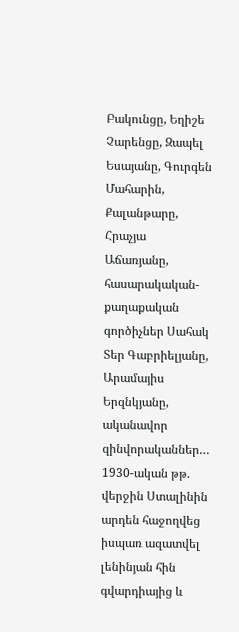Բակունցը, Եղիշե Չարենցը, Զապել Եսայանը, Գուրգեն Մահարին, Քալանթարը, Հրաչյա Աճառյանը, հասարակական-քաղաքական գործիչներ Սահակ Տեր Գաբրիելյանը, Արամայիս Երզնկյանը, ականավոր զինվորականներ…
1930-ական թթ. վերջին Ստալինին արդեն հաջողվեց իսպառ ազատվել լենինյան հին գվարդիայից և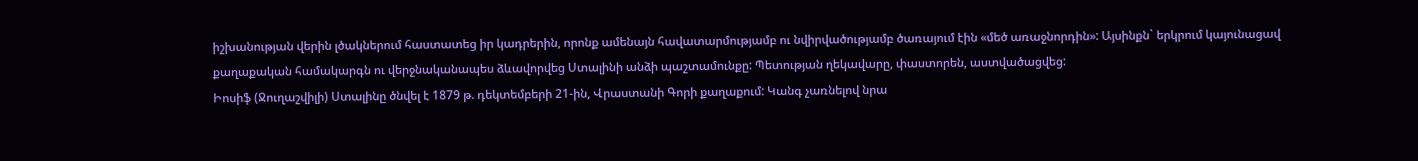իշխանության վերին լծակներում հաստատեց իր կադրերին, որոնք ամենայն հավատարմությամբ ու նվիրվածությամբ ծառայում էին «մեծ առաջնորդին»: Այսինքն` երկրում կայունացավ քաղաքական համակարգն ու վերջնականապես ձևավորվեց Ստալինի անձի պաշտամունքը: Պետության ղեկավարը, փաստորեն, աստվածացվեց:
Իոսիֆ (Ջուղաշվիլի) Ստալինը ծնվել է 1879 թ. դեկտեմբերի 21-ին, Վրաստանի Գորի քաղաքում: Կանգ չառնելով նրա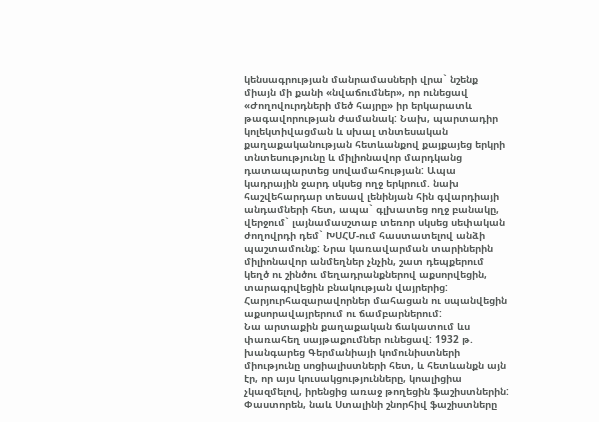կենսագրության մանրամասների վրա` նշենք միայն մի քանի «նվաճումներ», որ ունեցավ «Ժողովուրդների մեծ հայրը» իր երկարատև թագավորության ժամանակ: Նախ, պարտադիր կոլեկտիվացման և սխալ տնտեսական քաղաքականության հետևանքով քայքայեց երկրի տնտեսությունը և միլիոնավոր մարդկանց դատապարտեց սովամահության: Ապա կադրային ջարդ սկսեց ողջ երկրում. նախ հաշվեհարդար տեսավ լենինյան հին գվարդիայի անդամների հետ, ապա` գլխատեց ողջ բանակը, վերջում` լայնամասշտաբ տեռոր սկսեց սեփական ժողովրդի դեմ` ԽՍՀՄ-ում հաստատելով անձի պաշտամունք: Նրա կառավարման տարիներին միլիոնավոր անմեղներ չնչին, շատ դեպքերում կեղծ ու շինծու մեղադրանքներով աքսորվեցին, տարագրվեցին բնակության վայրերից: Հարյուրհազարավորներ մահացան ու սպանվեցին աքսորավայրերում ու ճամբարներում:
Նա արտաքին քաղաքական ճակատում ևս փառահեղ սայթաքումներ ունեցավ: 1932 թ. խանգարեց Գերմանիայի կոմունիստների միությունը սոցիալիստների հետ, և հետևանքն այն էր, որ այս կուսակցությունները, կոալիցիա չկազմելով, իրենցից առաջ թողեցին ֆաշիստներին: Փաստորեն, նաև Ստալինի շնորհիվ ֆաշիստները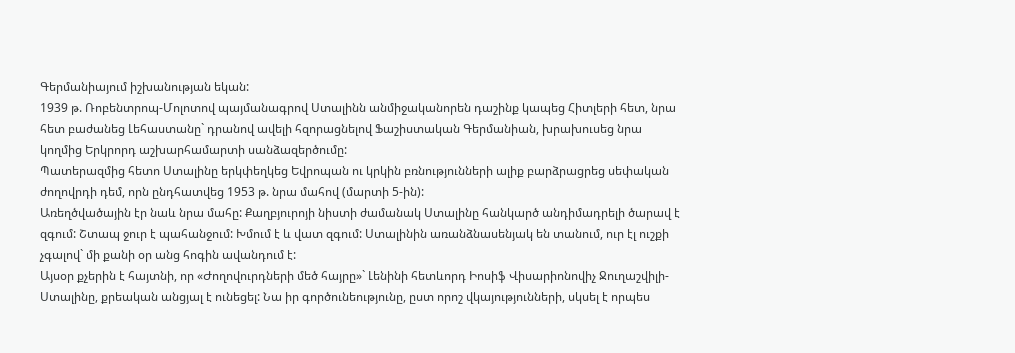Գերմանիայում իշխանության եկան:
1939 թ. Ռոբենտրոպ-Մոլոտով պայմանագրով Ստալինն անմիջականորեն դաշինք կապեց Հիտլերի հետ, նրա հետ բաժանեց Լեհաստանը` դրանով ավելի հզորացնելով Ֆաշիստական Գերմանիան, խրախուսեց նրա կողմից Երկրորդ աշխարհամարտի սանձազերծումը:
Պատերազմից հետո Ստալինը երկփեղկեց Եվրոպան ու կրկին բռնությունների ալիք բարձրացրեց սեփական ժողովրդի դեմ, որն ընդհատվեց 1953 թ. նրա մահով (մարտի 5-ին):
Առեղծվածային էր նաև նրա մահը: Քաղբյուրոյի նիստի ժամանակ Ստալինը հանկարծ անդիմադրելի ծարավ է զգում: Շտապ ջուր է պահանջում: Խմում է և վատ զգում: Ստալինին առանձնասենյակ են տանում, ուր էլ ուշքի չգալով` մի քանի օր անց հոգին ավանդում է:
Այսօր քչերին է հայտնի, որ «Ժողովուրդների մեծ հայրը»` Լենինի հետևորդ Իոսիֆ Վիսարիոնովիչ Ջուղաշվիլի-Ստալինը, քրեական անցյալ է ունեցել: Նա իր գործունեությունը, ըստ որոշ վկայությունների, սկսել է որպես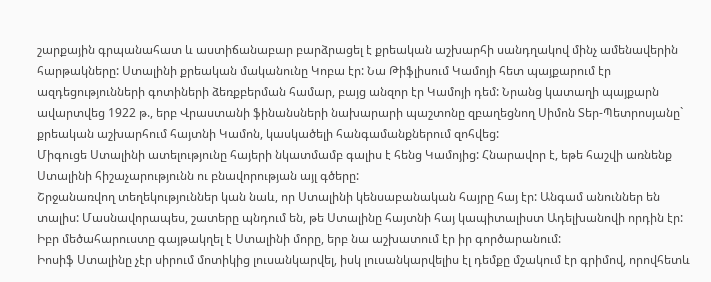շարքային գրպանահատ և աստիճանաբար բարձրացել է քրեական աշխարհի սանդղակով մինչ ամենավերին հարթակները: Ստալինի քրեական մականունը Կոբա էր: Նա Թիֆլիսում Կամոյի հետ պայքարում էր ազդեցությունների գոտիների ձեռքբերման համար, բայց անզոր էր Կամոյի դեմ: Նրանց կատաղի պայքարն ավարտվեց 1922 թ., երբ Վրաստանի ֆինանսների նախարարի պաշտոնը զբաղեցնող Սիմոն Տեր-Պետրոսյանը` քրեական աշխարհում հայտնի Կամոն, կասկածելի հանգամանքներում զոհվեց:
Միգուցե Ստալինի ատելությունը հայերի նկատմամբ գալիս է հենց Կամոյից: Հնարավոր է, եթե հաշվի առնենք Ստալինի հիշաչարությունն ու բնավորության այլ գծերը:
Շրջանառվող տեղեկություններ կան նաև, որ Ստալինի կենսաբանական հայրը հայ էր: Անգամ անուններ են տալիս: Մասնավորապես, շատերը պնդում են, թե Ստալինը հայտնի հայ կապիտալիստ Ադելխանովի որդին էր: Իբր մեծահարուստը գայթակղել է Ստալինի մորը, երբ նա աշխատում էր իր գործարանում:
Իոսիֆ Ստալինը չէր սիրում մոտիկից լուսանկարվել, իսկ լուսանկարվելիս էլ դեմքը մշակում էր գրիմով, որովհետև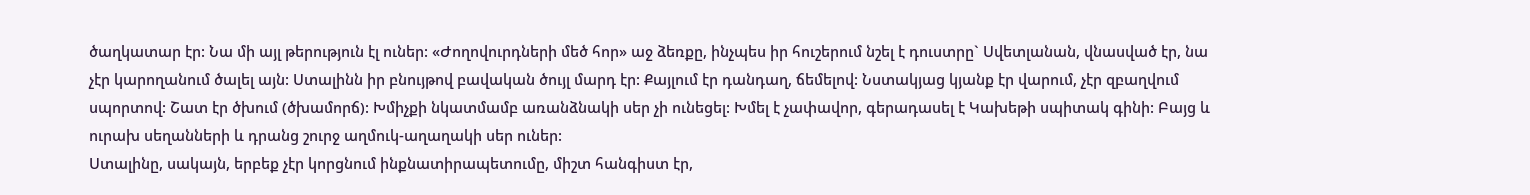ծաղկատար էր: Նա մի այլ թերություն էլ ուներ: «Ժողովուրդների մեծ հոր» աջ ձեռքը, ինչպես իր հուշերում նշել է դուստրը` Սվետլանան, վնասված էր, նա չէր կարողանում ծալել այն: Ստալինն իր բնույթով բավական ծույլ մարդ էր: Քայլում էր դանդաղ, ճեմելով: Նստակյաց կյանք էր վարում, չէր զբաղվում սպորտով: Շատ էր ծխում (ծխամորճ): Խմիչքի նկատմամբ առանձնակի սեր չի ունեցել: Խմել է չափավոր, գերադասել է Կախեթի սպիտակ գինի: Բայց և ուրախ սեղանների և դրանց շուրջ աղմուկ-աղաղակի սեր ուներ:
Ստալինը, սակայն, երբեք չէր կորցնում ինքնատիրապետումը, միշտ հանգիստ էր,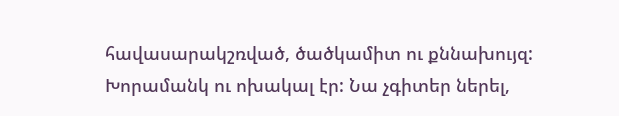հավասարակշռված, ծածկամիտ ու քննախույզ: Խորամանկ ու ոխակալ էր: Նա չգիտեր ներել,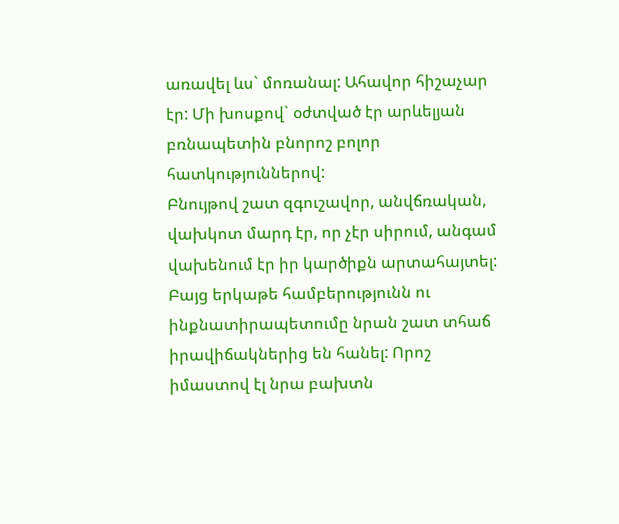առավել ևս` մոռանալ: Ահավոր հիշաչար էր: Մի խոսքով` օժտված էր արևելյան բռնապետին բնորոշ բոլոր հատկություններով:
Բնույթով շատ զգուշավոր, անվճռական, վախկոտ մարդ էր, որ չէր սիրում, անգամ վախենում էր իր կարծիքն արտահայտել: Բայց երկաթե համբերությունն ու ինքնատիրապետումը նրան շատ տհաճ իրավիճակներից են հանել: Որոշ իմաստով էլ նրա բախտն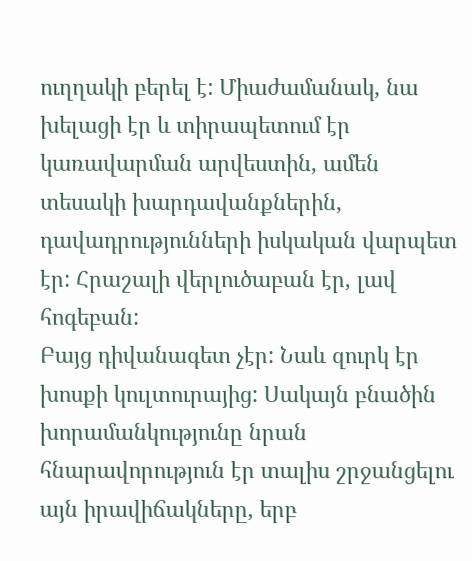ուղղակի բերել է: Միաժամանակ, նա խելացի էր և տիրապետում էր կառավարման արվեստին, ամեն տեսակի խարդավանքներին, դավադրությունների իսկական վարպետ էր: Հրաշալի վերլուծաբան էր, լավ հոգեբան:
Բայց դիվանագետ չէր: Նաև զուրկ էր խոսքի կուլտուրայից: Սակայն բնածին խորամանկությունը նրան հնարավորություն էր տալիս շրջանցելու այն իրավիճակները, երբ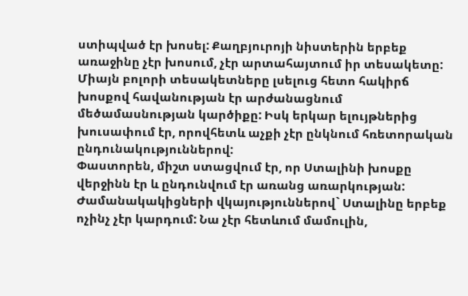ստիպված էր խոսել: Քաղբյուրոյի նիստերին երբեք առաջինը չէր խոսում, չէր արտահայտում իր տեսակետը: Միայն բոլորի տեսակետները լսելուց հետո հակիրճ խոսքով հավանության էր արժանացնում մեծամասնության կարծիքը: Իսկ երկար ելույթներից խուսափում էր, որովհետև աչքի չէր ընկնում հռետորական ընդունակություններով:
Փաստորեն, միշտ ստացվում էր, որ Ստալինի խոսքը վերջինն էր և ընդունվում էր առանց առարկության: Ժամանակակիցների վկայություններով` Ստալինը երբեք ոչինչ չէր կարդում: Նա չէր հետևում մամուլին,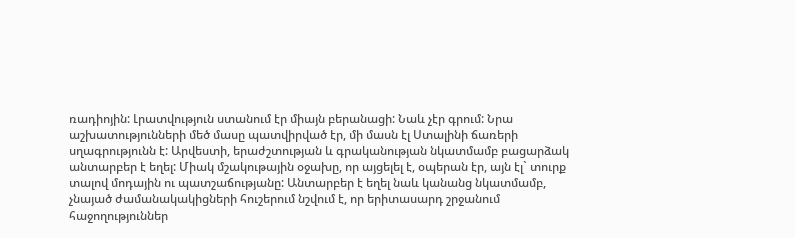ռադիոյին: Լրատվություն ստանում էր միայն բերանացի: Նաև չէր գրում: Նրա աշխատությունների մեծ մասը պատվիրված էր, մի մասն էլ Ստալինի ճառերի սղագրությունն է: Արվեստի, երաժշտության և գրականության նկատմամբ բացարձակ անտարբեր է եղել: Միակ մշակութային օջախը, որ այցելել է, օպերան էր, այն էլ` տուրք տալով մոդային ու պատշաճությանը: Անտարբեր է եղել նաև կանանց նկատմամբ, չնայած ժամանակակիցների հուշերում նշվում է, որ երիտասարդ շրջանում հաջողություններ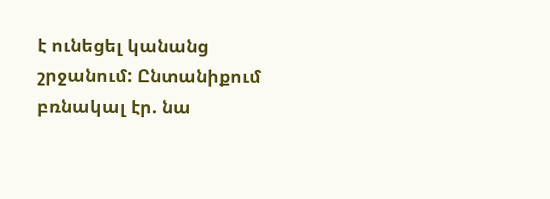է ունեցել կանանց շրջանում: Ընտանիքում բռնակալ էր. նա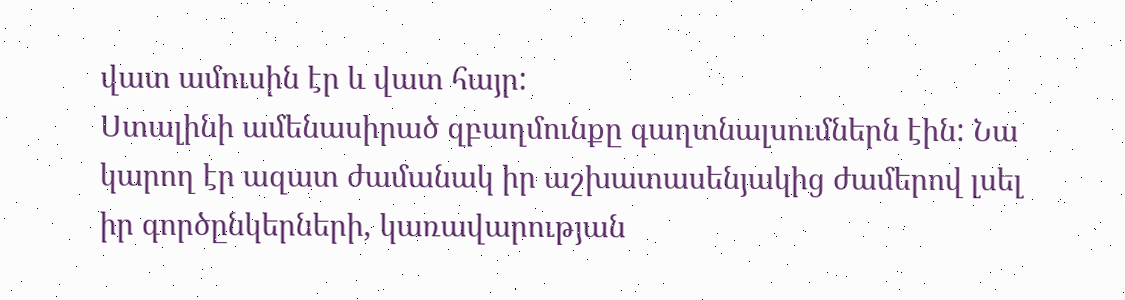վատ ամուսին էր և վատ հայր:
Ստալինի ամենասիրած զբաղմունքը գաղտնալսումներն էին: Նա կարող էր ազատ ժամանակ իր աշխատասենյակից ժամերով լսել իր գործընկերների, կառավարության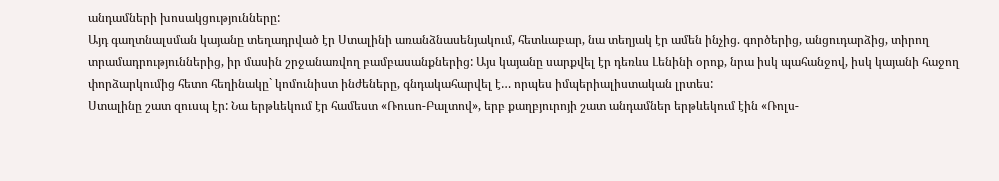անդամների խոսակցությունները:
Այդ գաղտնալսման կայանը տեղադրված էր Ստալինի առանձնասենյակում, հետևաբար, նա տեղյակ էր ամեն ինչից. գործերից, անցուդարձից, տիրող տրամադրություններից, իր մասին շրջանառվող բամբասանքներից: Այս կայանը սարքվել էր դեռևս Լենինի օրոք, նրա իսկ պահանջով, իսկ կայանի հաջող փորձարկումից հետո հեղինակը` կոմունիստ ինժեները, գնդակահարվել է… որպես իմպերիալիստական լրտես:
Ստալինը շատ զուսպ էր: Նա երթևեկում էր համեստ «Ռուսո-Բալտով», երբ քաղբյուրոյի շատ անդամներ երթևեկում էին «Ռոլս-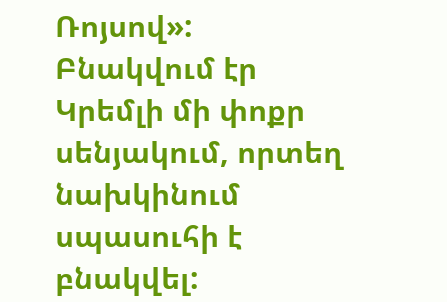Ռոյսով»: Բնակվում էր Կրեմլի մի փոքր սենյակում, որտեղ նախկինում սպասուհի է բնակվել: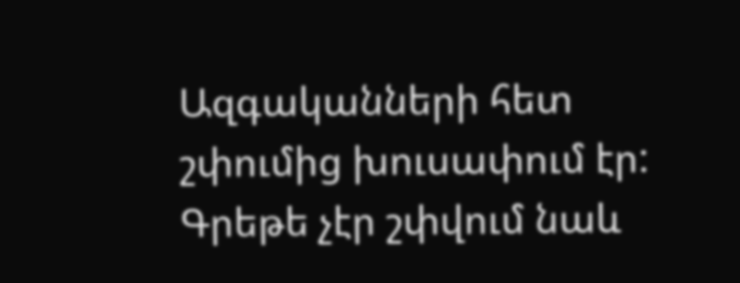Ազգականների հետ շփումից խուսափում էր: Գրեթե չէր շփվում նաև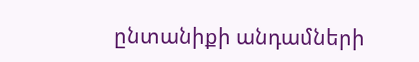ընտանիքի անդամների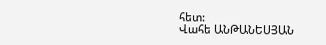հետ:
Վահե ԱՆԹԱՆԵՍՅԱՆ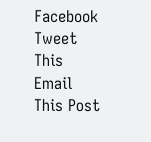Facebook
Tweet This
Email This Post